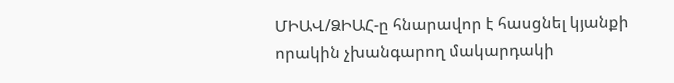ՄԻԱՎ/ՁԻԱՀ-ը հնարավոր է հասցնել կյանքի որակին չխանգարող մակարդակի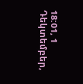18:01, 1 Դեկտեմբեր,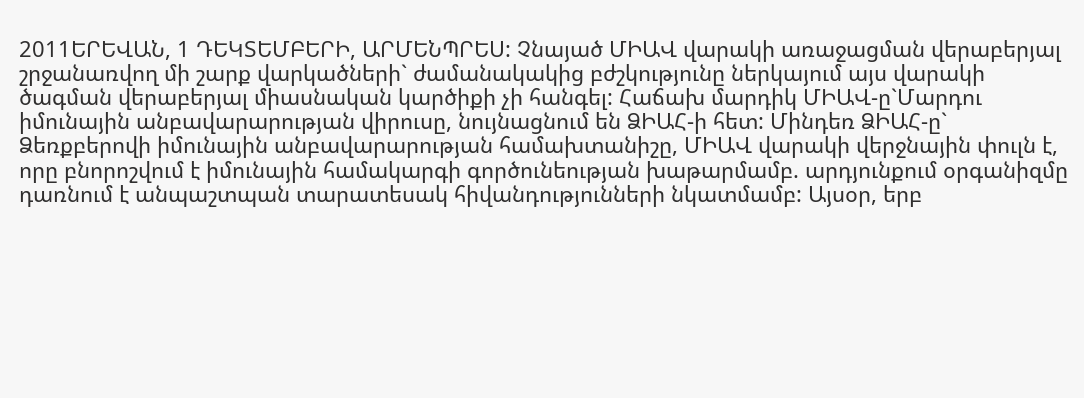2011ԵՐԵՎԱՆ, 1 ԴԵԿՏԵՄԲԵՐԻ, ԱՐՄԵՆՊՐԵՍ: Չնայած ՄԻԱՎ վարակի առաջացման վերաբերյալ շրջանառվող մի շարք վարկածների` ժամանակակից բժշկությունը ներկայում այս վարակի ծագման վերաբերյալ միասնական կարծիքի չի հանգել: Հաճախ մարդիկ ՄԻԱՎ-ը`Մարդու իմունային անբավարարության վիրուսը, նույնացնում են ՁԻԱՀ-ի հետ: Մինդեռ ՁԻԱՀ-ը` Ձեռքբերովի իմունային անբավարարության համախտանիշը, ՄԻԱՎ վարակի վերջնային փուլն է, որը բնորոշվում է իմունային համակարգի գործունեության խաթարմամբ. արդյունքում օրգանիզմը դառնում է անպաշտպան տարատեսակ հիվանդությունների նկատմամբ: Այսօր, երբ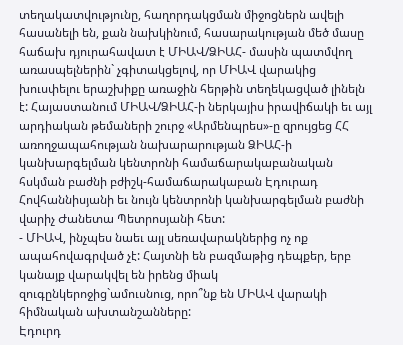տեղակատվությունը, հաղորդակցման միջոցներն ավելի հասանելի են, քան նախկինում, հասարակության մեծ մասը հաճախ դյուրահավատ է ՄԻԱՎ/ՁԻԱՀ- մասին պատմվող առասպելներին` չգիտակցելով, որ ՄԻԱՎ վարակից խուսփելու երաշխիքը առաջին հերթին տեղեկացված լինելն է: Հայաստանում ՄԻԱՎ/ՁԻԱՀ-ի ներկայիս իրավիճակի եւ այլ արդիական թեմաների շուրջ «Արմենպրես»-ը զրույցեց ՀՀ առողջապահության նախարարության ՁԻԱՀ-ի կանխարգելման կենտրոնի համաճարակաբանական հսկման բաժնի բժիշկ-համաճարակաբան Էդուրադ Հովհաննիսյանի եւ նույն կենտրոնի կանխարգելման բաժնի վարիչ Ժանետա Պետրոսյանի հետ:
- ՄԻԱՎ, ինչպես նաեւ այլ սեռավարակներից ոչ ոք ապահովագրված չէ: Հայտնի են բազմաթից դեպքեր, երբ կանայք վարակվել են իրենց միակ զուգընկերոջից`ամուսնուց, որո՞նք են ՄԻԱՎ վարակի հիմնական ախտանշանները:
Էդուրդ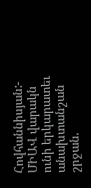Հովհաննիսյան:- ՄԻԱՎ վարակն ունի երկարատեւ անախտանշան շրջան.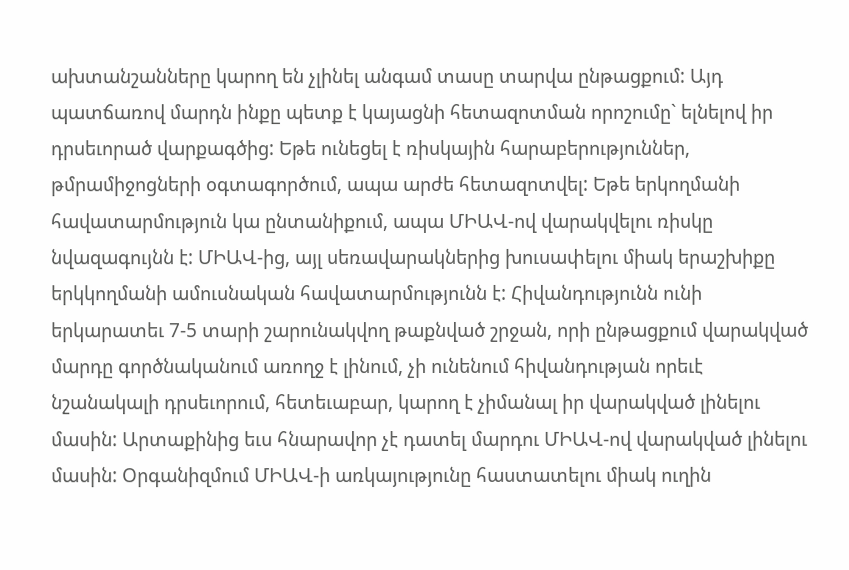ախտանշանները կարող են չլինել անգամ տասը տարվա ընթացքում: Այդ պատճառով մարդն ինքը պետք է կայացնի հետազոտման որոշումը` ելնելով իր դրսեւորած վարքագծից: Եթե ունեցել է ռիսկային հարաբերություններ, թմրամիջոցների օգտագործում, ապա արժե հետազոտվել: Եթե երկողմանի հավատարմություն կա ընտանիքում, ապա ՄԻԱՎ-ով վարակվելու ռիսկը նվազագույնն է: ՄԻԱՎ-ից, այլ սեռավարակներից խուսափելու միակ երաշխիքը երկկողմանի ամուսնական հավատարմությունն է: Հիվանդությունն ունի երկարատեւ 7-5 տարի շարունակվող թաքնված շրջան, որի ընթացքում վարակված մարդը գործնականում առողջ է լինում, չի ունենում հիվանդության որեւէ նշանակալի դրսեւորում, հետեւաբար, կարող է չիմանալ իր վարակված լինելու մասին: Արտաքինից եւս հնարավոր չէ դատել մարդու ՄԻԱՎ-ով վարակված լինելու մասին: Օրգանիզմում ՄԻԱՎ-ի առկայությունը հաստատելու միակ ուղին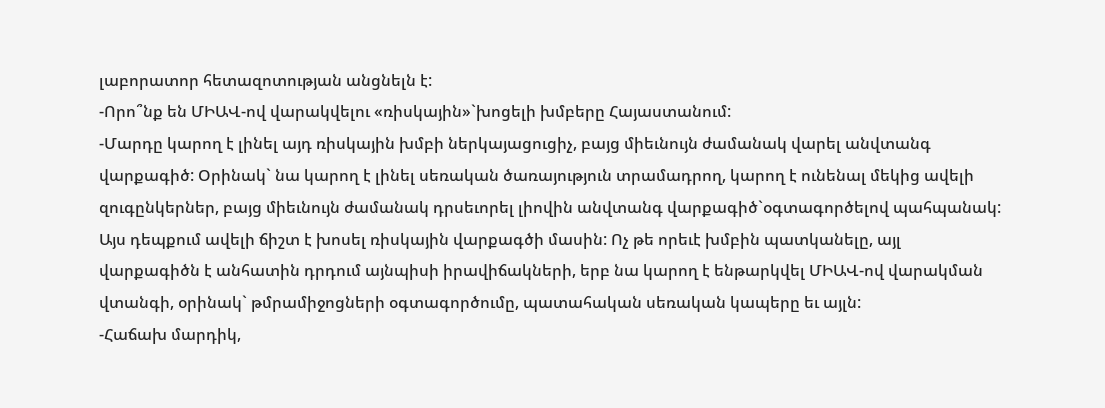լաբորատոր հետազոտության անցնելն է:
-Որո՞նք են ՄԻԱՎ-ով վարակվելու «ռիսկային»`խոցելի խմբերը Հայաստանում:
-Մարդը կարող է լինել այդ ռիսկային խմբի ներկայացուցիչ, բայց միեւնույն ժամանակ վարել անվտանգ վարքագիծ: Օրինակ` նա կարող է լինել սեռական ծառայություն տրամադրող, կարող է ունենալ մեկից ավելի զուգընկերներ, բայց միեւնույն ժամանակ դրսեւորել լիովին անվտանգ վարքագիծ`օգտագործելով պահպանակ: Այս դեպքում ավելի ճիշտ է խոսել ռիսկային վարքագծի մասին: Ոչ թե որեւէ խմբին պատկանելը, այլ վարքագիծն է անհատին դրդում այնպիսի իրավիճակների, երբ նա կարող է ենթարկվել ՄԻԱՎ-ով վարակման վտանգի, օրինակ` թմրամիջոցների օգտագործումը, պատահական սեռական կապերը եւ այլն:
-Հաճախ մարդիկ,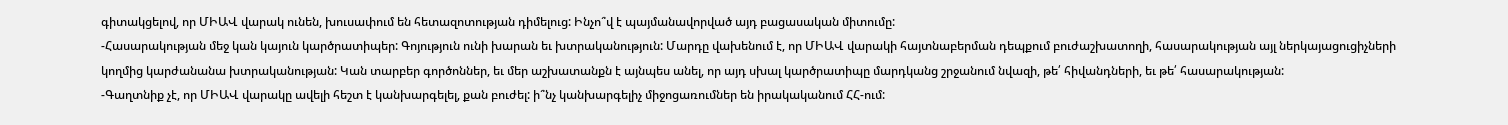գիտակցելով, որ ՄԻԱՎ վարակ ունեն, խուսափում են հետազոտության դիմելուց: Ինչո՞վ է պայմանավորված այդ բացասական միտումը:
-Հասարակության մեջ կան կայուն կարծրատիպեր: Գոյություն ունի խարան եւ խտրականություն: Մարդը վախենում է, որ ՄԻԱՎ վարակի հայտնաբերման դեպքում բուժաշխատողի, հասարակության այլ ներկայացուցիչների կողմից կարժանանա խտրականության: Կան տարբեր գործոններ, եւ մեր աշխատանքն է այնպես անել, որ այդ սխալ կարծրատիպը մարդկանց շրջանում նվազի, թե՛ հիվանդների, եւ թե՛ հասարակության:
-Գաղտնիք չէ, որ ՄԻԱՎ վարակը ավելի հեշտ է կանխարգելել, քան բուժել: ի՞նչ կանխարգելիչ միջոցառումներ են իրակականում ՀՀ-ում: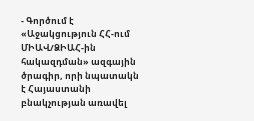- Գործում է «Աջակցություն ՀՀ-ում ՄԻԱՎ/ՁԻԱՀ-ին հակազդման» ազգային ծրագիր, որի նպատակն է Հայաստանի բնակչության առավել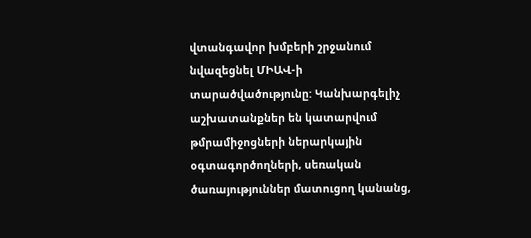վտանգավոր խմբերի շրջանում նվազեցնել ՄԻԱՎ-ի տարածվածությունը: Կանխարգելիչ աշխատանքներ են կատարվում թմրամիջոցների ներարկային օգտագործողների, սեռական ծառայություններ մատուցող կանանց,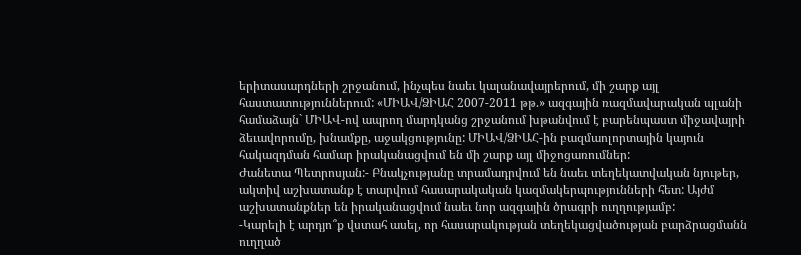երիտասարդների շրջանում, ինչպես նաեւ կալանավայրերում, մի շարք այլ հաստատություններում: «ՄԻԱՎ/ՁԻԱՀ 2007-2011 թթ.» ազգային ռազմավարական պլանի համաձայն` ՄԻԱՎ-ով ապրող մարդկանց շրջանում խթանվում է բարենպաստ միջավայրի ձեւավորումը, խնամքը, աջակցությունը: ՄԻԱՎ/ՁԻԱՀ-ին բազմաոլորտային կայուն հակազդման համար իրականացվում են մի շարք այլ միջոցառումներ:
Ժանետա Պետրոսյան:- Բնակչությանը տրամադրվում են նաեւ տեղեկատվական նյութեր, ակտիվ աշխատանք է տարվում հասարակական կազմակերպությունների հետ: Այժմ աշխատանքներ են իրականացվում նաեւ նոր ազգային ծրագրի ուղղությամբ:
-Կարելի է արդյո՞ք վստահ ասել, որ հասարակության տեղեկացվածության բարձրացմանն ուղղած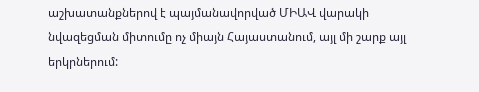աշխատանքներով է պայմանավորված ՄԻԱՎ վարակի նվազեցման միտումը ոչ միայն Հայաստանում, այլ մի շարք այլ երկրներում: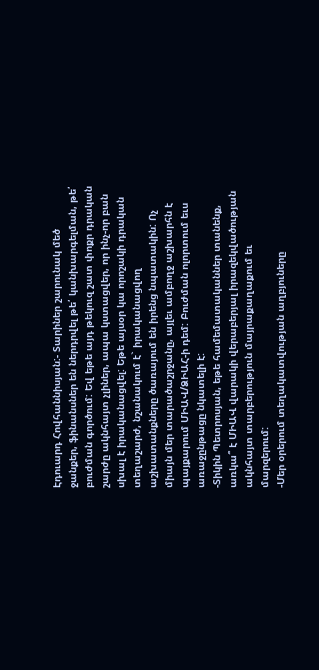Էդուարդ Հովհաննիսյան:- Տարիներ շարունակ մեծ ջանքեր, ֆինանսներ են ներդրվել թե՛ կանխարգելման, թե՛ բուժման գործում: Եվ եթե այդ թեկուզ շատ փոքր դրական շարժը ակնհայտ չլիներ, ապա կստացվեր, որ ինչ-որ բան սխալ է իրականացվել: Եթե այսօր կա որոշակի դրական տեղաշարժ, նշանակում է` իրականացվող աշխատանքները ծառայում են իրենց նպատակին: Ոչ միայն մեր տարածաշրջանը, այլեւ ամբողջ աշխարհն է պայքարում ՄԻԱՎ/ՁԻԱՀ-ի դեմ: Բուժման ոլորտում եւս առաջընթացը նկատելի է:
-Տիկին Պետրոսյան, եթե համեմատականներ տանենք, առկա՞ է ՄԻԱՎ վարակի վերաբերյալ իրազեկվածության ակնհայտ տարբերություն մայրաքաղաքում եւ մարզերում:
-Մեր օրերում տեղակատվության աղբյուները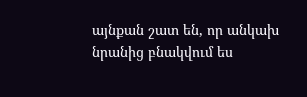այնքան շատ են, որ անկախ նրանից բնակվում ես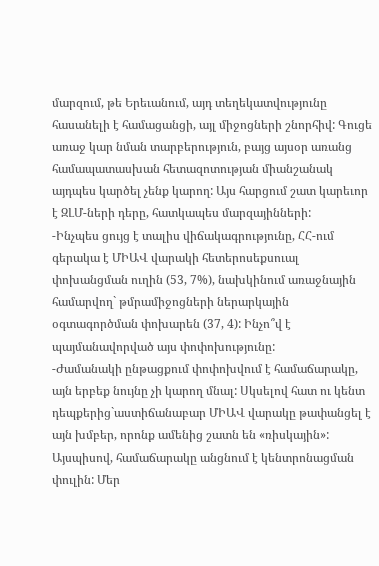մարզում, թե Երեւանում, այդ տեղեկատվությունը հասանելի է համացանցի, այլ միջոցների շնորհիվ: Գուցե առաջ կար նման տարբերություն, բայց այսօր առանց համապատասխան հետազոտության միանշանակ այդպես կարծել չենք կարող: Այս հարցում շատ կարեւոր է ԶԼՄ-ների դերը, հատկապես մարզայինների:
-Ինչպես ցույց է տալիս վիճակագրությունը, ՀՀ-ում գերակա է ՄԻԱՎ վարակի հետերոսեքսուալ փոխանցման ուղին (53, 7%), նախկինում առաջնային համարվող` թմրամիջոցների ներարկային օգտագործման փոխարեն (37, 4): Ինչո՞վ է պայմանավորված այս փոփոխությունը:
-Ժամանակի ընթացքում փոփոխվում է համաճարակը, այն երբեք նույնը չի կարող մնալ: Սկսելով հատ ու կենտ դեպքերից`աստիճանաբար ՄԻԱՎ վարակը թափանցել է այն խմբեր, որոնք ամենից շատն են «ռիսկային»: Այսպիսով, համաճարակը անցնում է կենտրոնացման փուլին: Մեր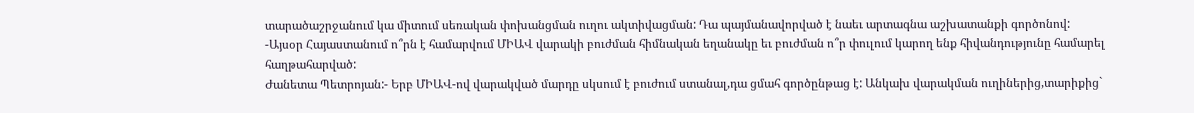տարածաշրջանում կա միտում սեռական փոխանցման ուղու ակտիվացման: Դա պայմանավորված է նաեւ արտագնա աշխատանքի գործոնով:
-Այսօր Հայաստանում ո՞րն է համարվում ՄԻԱՎ վարակի բուժման հիմնական եղանակը եւ բուժման ո՞ր փուլում կարող ենք հիվանդությունը համարել հաղթահարված:
Ժանետա Պետրոյան:- Երբ ՄԻԱՎ-ով վարակված մարդը սկսում է բուժում ստանալ,դա ցմահ գործընթաց է: Անկախ վարակման ուղիներից,տարիքից`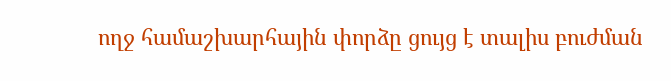ողջ համաշխարհային փորձը ցույց է տալիս բուժման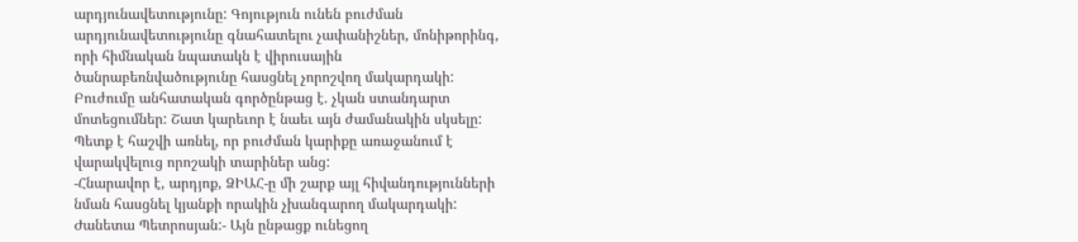արդյունավետությունը: Գոյություն ունեն բուժման արդյունավետությունը գնահատելու չափանիշներ, մոնիթորինգ, որի հիմնական նպատակն է վիրուսային ծանրաբեռնվածությունը հասցնել չորոշվող մակարդակի: Բուժումը անհատական գործընթաց է. չկան ստանդարտ մոտեցումներ: Շատ կարեւոր է նաեւ այն ժամանակին սկսելը: Պետք է հաշվի առնել, որ բուժման կարիքը առաջանում է վարակվելուց որոշակի տարիներ անց:
-Հնարավոր է, արդյոք, ՁԻԱՀ-ը մի շարք այլ հիվանդությունների նման հասցնել կյանքի որակին չխանգարող մակարդակի:
Ժանետա Պետրոսյան:- Այն ընթացք ունեցող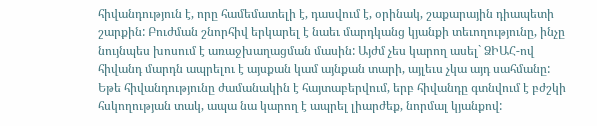հիվանդություն է, որը համեմատելի է, դասվում է, օրինակ, շաքարային դիապետի շարքին: Բուժման շնորհիվ երկարել է նաեւ մարդկանց կյանքի տեւողությունը, ինչը նույնպես խոսում է առաջխաղացման մասին: Այժմ չես կարող ասել` ՁԻԱՀ-ով հիվանդ մարդն ապրելու է այսքան կամ այնքան տարի, այլեւս չկա այդ սահմանը: Եթե հիվանդությունը ժամանակին է հայտաբերվում, երբ հիվանդը գտնվում է բժշկի հսկողության տակ, ապա նա կարող է ապրել լիարժեք, նորմալ կյանքով: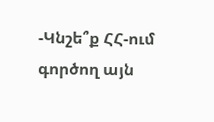-Կնշե՞ք ՀՀ-ում գործող այն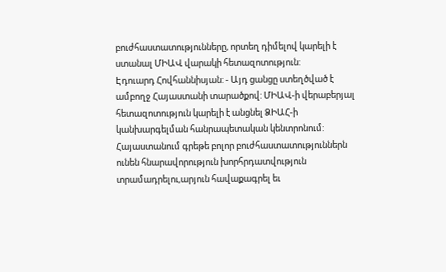բուժհաստատությունները, որտեղ դիմելով կարելի է ստանալ ՄԻԱՎ վարակի հետազոտություն:
Էդուարդ Հովհաննիսյան: - Այդ ցանցը ստեղծված է ամբողջ Հայաստանի տարածքով: ՄԻԱՎ-ի վերաբերյալ հետազոտություն կարելի է անցնել ՁԻԱՀ-ի կանխարգելման հանրապետական կենտրոնում: Հայաստանում գրեթե բոլոր բուժհաստատություններն ունեն հնարավորություն խորհրդատվություն տրամադրելու,արյուն հավաքագրել եւ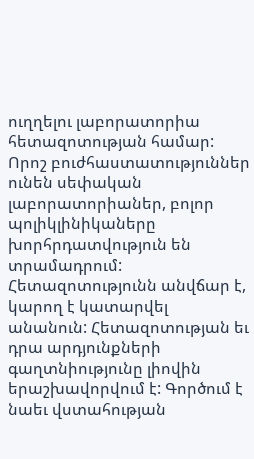ուղղելու լաբորատորիա հետազոտության համար: Որոշ բուժհաստատություններ ունեն սեփական լաբորատորիաներ, բոլոր պոլիկլինիկաները խորհրդատվություն են տրամադրում: Հետազոտությունն անվճար է, կարող է կատարվել անանուն: Հետազոտության եւ դրա արդյունքների գաղտնիությունը լիովին երաշխավորվում է: Գործում է նաեւ վստահության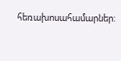հեռախոսահամարներ: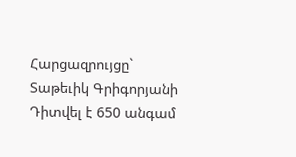Հարցազրույցը` Տաթեւիկ Գրիգորյանի
Դիտվել է 650 անգամ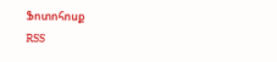Ֆոտոհոսք
RSS